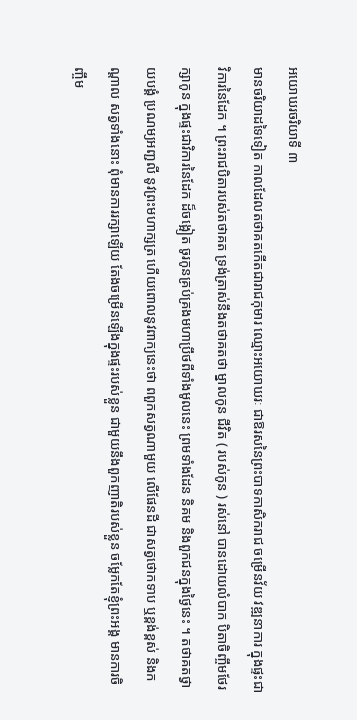អយោឃរចរិយាទី ៣
មានចរិយាដទៃទៀត កាលដែលតថាគតកើតជារាជកុមារ ឈ្មោះអយោឃរៈ ជាឱរសនៃព្រះបាទកាសិករាជ ចម្រើនវ័យ វឌ្ឍនាការ ក្នុងផ្ទះជាវិការនៃដែក ។ ព្រះរាជបិតារបស់តថាគត ទ្រង់ត្រាស់នឹងតថាគតថា ម្នាលកូន ជីវិត ( របស់កូន ) រស់នៅ បានដោយលំបាក បិតាចិញ្ចឹមថែរក្សាកូន ក្នុងផ្ទះជាវិការនៃដែក ដ៏ចង្អៀត ចូរកូនគ្រប់គ្រងមហាប្រឹថពីទាំងមូលនេះ ព្រមទាំងដែន និគម និងពួកជនក្នុងថ្ងៃនេះ ។ តថាគតថ្វាយបង្គំ ប្រណម្យអញ្ជលី នូវព្រះមហាក្សត្រ ហើយពោលនូវពាក្យនេះថា ពពួកសត្វណាមួយ លើផែនដី ជាសត្វថោកទាប ឬខ្ពង់ខ្ពស់ និងកណ្តាល សត្វទាំងនោះ ពុំមានការរក្សាឡើយ តែងចម្រើនឡើងក្នុងផ្ទះរបស់ខ្លួន ជាមួយនឹងពួកញាតិរបស់ខ្លួន ចម្លែកតែខ្ញុំព្រះអង្គ មានការចិញ្ចឹម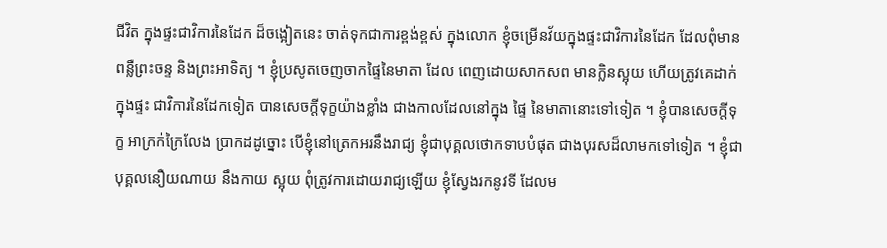ជីវិត ក្នុងផ្ទះជាវិការនៃដែក ដ៏ចង្អៀតនេះ ចាត់ទុកជាការខ្ពង់ខ្ពស់ ក្នុងលោក ខ្ញុំចម្រើនវ័យក្នុងផ្ទះជាវិការនៃដែក ដែលពុំមាន ពន្លឺព្រះចន្ទ និងព្រះអាទិត្យ ។ ខ្ញុំប្រសូតចេញចាកផ្ទៃនៃមាតា ដែល ពេញដោយសាកសព មានក្លិនស្អុយ ហើយត្រូវគេដាក់ក្នុងផ្ទះ ជាវិការនៃដែកទៀត បានសេចក្តីទុក្ខយ៉ាងខ្លាំង ជាងកាលដែលនៅក្នុង ផ្ទៃ នៃមាតានោះទៅទៀត ។ ខ្ញុំបានសេចក្តីទុក្ខ អាក្រក់ក្រៃលែង ប្រាកដដូច្នោះ បើខ្ញុំនៅត្រេកអរនឹងរាជ្យ ខ្ញុំជាបុគ្គលថោកទាបបំផុត ជាងបុរសដ៏លាមកទៅទៀត ។ ខ្ញុំជាបុគ្គលនឿយណាយ នឹងកាយ ស្អុយ ពុំត្រូវការដោយរាជ្យឡើយ ខ្ញុំស្វែងរកនូវទី ដែលម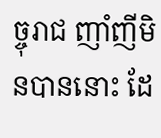ច្ចុរាជ ញាំញីមិនបាននោះ ដែ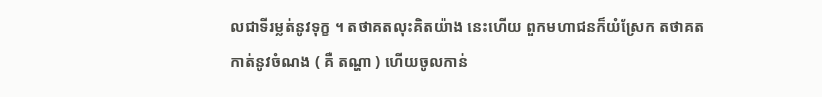លជាទីរម្លត់នូវទុក្ខ ។ តថាគតលុះគិតយ៉ាង នេះហើយ ពួកមហាជនក៏យំស្រែក តថាគតកាត់នូវចំណង ( គឺ តណ្ហា ) ហើយចូលកាន់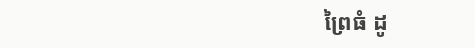ព្រៃធំ ដូ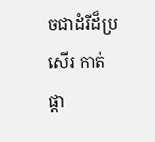ចជាដំរីដ៏ប្រសើរ កាត់ផ្តា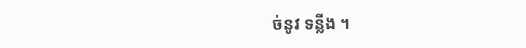ច់នូវ ទន្លីង ។